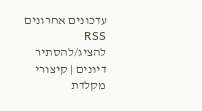עדכונים אחרונים RSS להציג/להסתיר דיונים | קיצורי מקלדת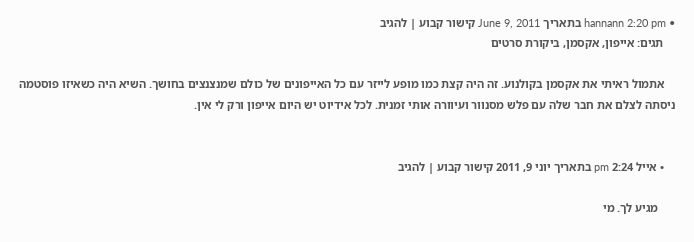• hannann 2:20 pm בתאריך June 9, 2011 קישור קבוע | להגיב
    תגים: אייפון, אקסמן, ביקורת סרטים

    אתמול ראיתי את אקסמן בקולנוע. זה היה קצת כמו מופע לייזר עם כל האייפונים של כולם שמנצנצים בחושך. השיא היה כשאיזו פוסטמה ניסתה לצלם את חבר שלה עם פלש מסנוור ועיוורה אותי זמנית. לכל אידיוט יש היום אייפון ורק לי אין.


    • אייל 2:24 pm בתאריך יוני 9, 2011 קישור קבוע | להגיב

      מגיע לך. מי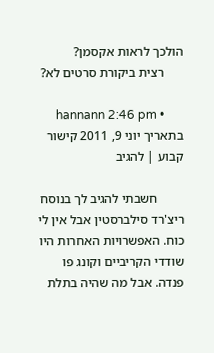הולכך לראות אקסמן?
      רצית ביקורת סרטים לא?

      • hannann 2:46 pm בתאריך יוני 9, 2011 קישור קבוע | להגיב

        חשבתי להגיב לך בנוסח ריצ'רד סילברסטין אבל אין לי כוח. האפשרויות האחרות היו שודדי הקריביים וקונג פו פנדה. אבל מה שהיה בתלת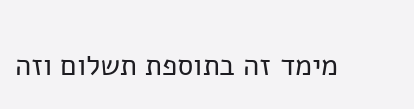מימד זה בתוספת תשלום וזה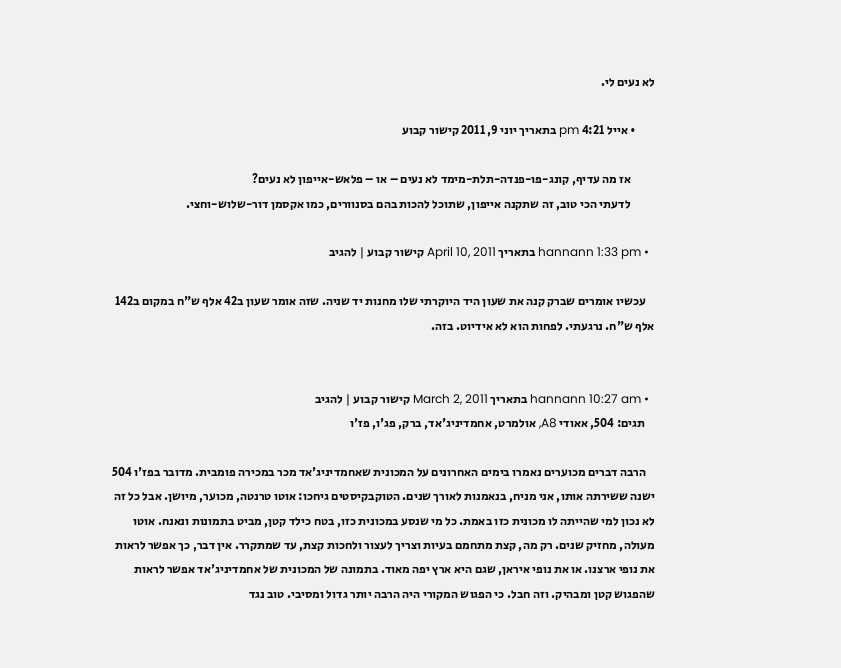לא נעים לי.

        • אייל 4:21 pm בתאריך יוני 9, 2011 קישור קבוע

          אז מה עדיף, קונג-פו-פנדה-תלת-מימד לא נעים – או – פלאש-אייפון לא נעים?
          לדעתי הכי טוב, זה שתקנה אייפון, שתוכל להכות בהם בסנוורים, כמו אקסמן דור-שלוש-וחצי.

  • hannann 1:33 pm בתאריך April 10, 2011 קישור קבוע | להגיב

    עכשיו אומרים שברק קנה את שעון היד היוקרתי שלו מחנות יד שניה. שזה אומר שעון ב42 אלף ש"ח במקום ב142 אלף ש"ח. נרגעתי. לפחות הוא לא אידיוט. בזה.


  • hannann 10:27 am בתאריך March 2, 2011 קישור קבוע | להגיב
    תגים: 504, אאודי A8, אולמרט, אחמדיניג'אד, ברק, פג'ו, פז'ו

    הרבה דברים מכוערים נאמרו בימים האחרונים על המכונית שאחמדיניג'אד מכר במכירה פומבית. מדובר בפז'ו 504 ישנה ששירתה אותו, אני מניח, בנאמנות לאורך שנים. הטוקבקיסטים גיחכו: אוטו טרנטה, מכוער, מיושן. אבל כל זה לא נכון למי שהייתה לו מכונית כזו באמת. כל מי שנסע במכונית כזו, בטח כילד קטן, מביט בתמונות ונאנח. אוטו מעולה, מחזיק שנים. רק מה, קצת מתחמם בעיות וצריך לעצור ולחכות קצת, עד שמתקרר. אין דבר, כך אפשר לראות את נופי ארצנו. או את נופי איראן, שגם היא ארץ יפה מאוד. בתמונה של המכונית של אחמדיניג'אד אפשר לראות שהפגוש קטן ומבהיק. וזה חבל. כי הפגוש המקורי היה הרבה יותר גדול ומסיבי. טוב נגד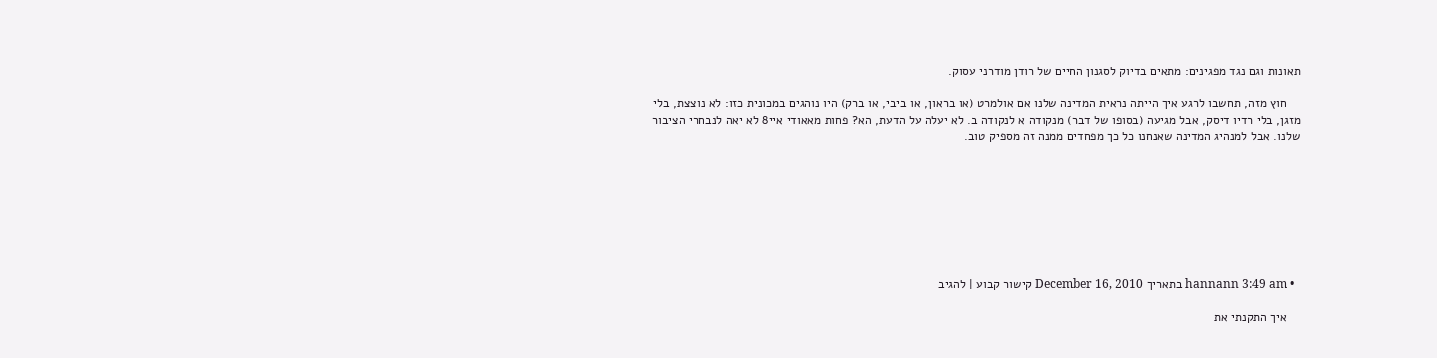תאונות וגם נגד מפגינים: מתאים בדיוק לסגנון החיים של רודן מודרני עסוק.

    חוץ מזה, תחשבו לרגע איך הייתה נראית המדינה שלנו אם אולמרט (או בראון, או ביבי, או ברק) היו נוהגים במכונית כזו: לא נוצצת, בלי מזגן, בלי רדיו דיסק, אבל מגיעה (בסופו של דבר) מנקודה א לנקודה ב. לא יעלה על הדעת, הא? פחות מאאודי איי8 לא יאה לנבחרי הציבור שלנו. אבל למנהיג המדינה שאנחנו כל כך מפחדים ממנה זה מספיק טוב.








  • hannann 3:49 am בתאריך December 16, 2010 קישור קבוע | להגיב

    איך התקנתי את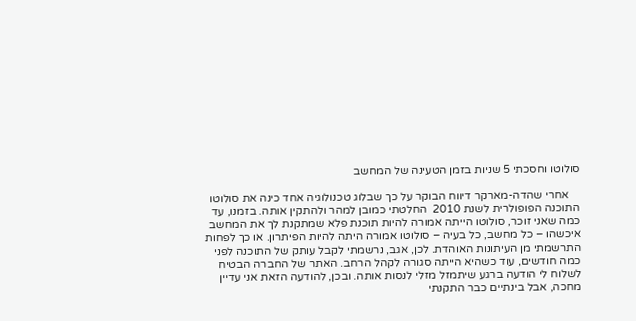סולוטו וחסכתי 5 שניות בזמן הטעינה של המחשב

    אחרי שהדה-מארקר דיווח הבוקר על כך שבלוג טכנולוגיה אחד כינה את סולוטו התוכנה הפופולרית לשנת 2010  החלטתי כמובן למהר ולהתקין אותה. בזמנו, עד כמה שאני זוכר, סולוטו הייתה אמורה להיות תוכנת פלא שמתקנת לך את המחשב איכשהו – כל מחשב, כל בעיה – סולוטו אמורה היתה להיות הפיתרון. או כך לפחות התרשמתי מן העיתונות האוהדת. לכן, אגב, נרשמתי לקבל עותק של התוכנה לפני כמה חודשים, עוד כשהיא הייתה סגורה לקהל הרחב. האתר של החברה הבטיח לשלוח לי הודעה ברגע שיתמזל מזלי לנסות אותה. ובכן, להודעה הזאת אני עדיין מחכה, אבל בינתיים כבר התקנתי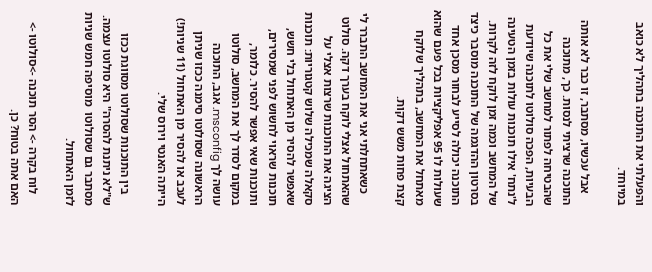והפעלתי את התוכנה בתהליך לא כואב במיוחד.

    אבל עכשיו, מסתבר, זו כבר לא אותה התוכנה שרציתי לנסות. כך, מתוכנה שהבטיחה לפתור למחשב שלי את כל הבעיות, הפכה סולוטו לתוכנה שיודעת ל'נתח' אילו תוכנות עולות בזמן הטעינה של המחשב וכמה זמן לוקח לזה לקרות. בסרטון ההדגמה של התוכנה מוסבר כיצד התוכנה יכולה לסייע לבחור מסכן אחד שעולות לו 95 אפליקציות בכל פעם שהוא מאתחל את המחשב, בתהליך שלוקח קצת פחות משש דקות.

    כשאתחלתי אני את המחשב התברר לי שהאתחול אצלי לוקח בערך דקה. סולוט הציגה את התוכנות שרצות אצלי על סקאלה שמכילה שלוש קטגוריות: תוכנות שאפשר להסיר מן האתחול בלי חשש, תוכנות שראוי לחשוש לפני שמסירים, ותוכנות שאי אפשר להסיר. כלומר, במקום לסדר לך את המחשב, סולוטו עושה לך msconfig. אגב, התוכנה הראשונה שסולוטו סימנה ככזו שניתן לעכב או להסיר מן האתחול (11 שניות!) הייתה האנטי וירוס שלי.

    בין התוכנות שסולוטו מסווגת ככזו ש"לא ניתנת להסרה" היא סולוטו עצמה. מסתבר גם שסולוטו  מוסיפה חמש שניות לזמן האתחול.

    לוח בקרה -> הסר תוכנה ->סולוטו -> האם אתה בטוח? כן.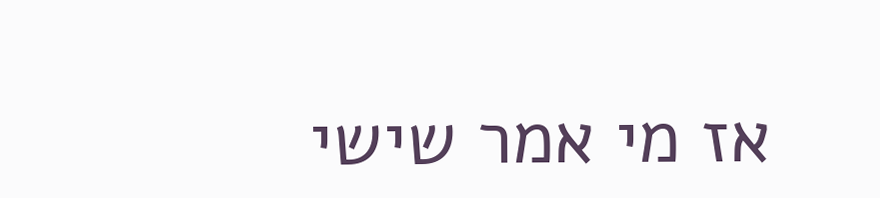אז מי אמר שישי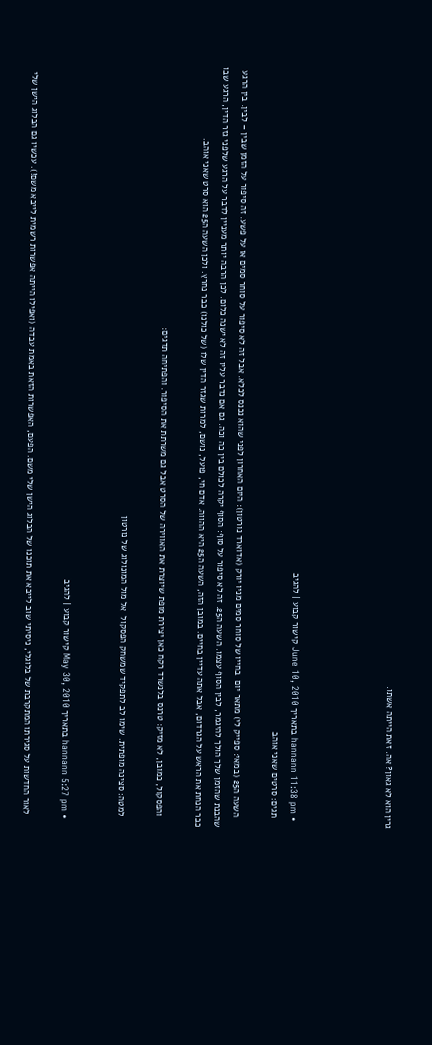גרין הוא לא גאון? אה. זאת הייתה אשתו.




  • hannann 11:38 pm בתאריך June 10, 2010 קישור קבוע | להגיב
    תגים: סרטים שאני אוהב

    השעה ה25 (במאי: ספייק לי) מתאר יום  בחייו של סוחר סמים מניו יורק (אדוארד נורטון): היום האחרון לפני שהוא נכנס לכלא. אבל זה לא סיפור על סוחר סמים או על פשע. זה סיפור על הזמן שבין – לבין. בין הרגע שהבנת שהזמן שלך הולך להיגמר, לבין הסוף עצמו. השעה ה25. זה לא סיפור על סוף: הסוף יקרה לכולם בין כה וכה. גם אם נדבר עליו זה לא ישנה כלום. לכן הרבה יותר מעניין לדבר על הרגע שלפני גזר הדין, הרגע שבו כבר הנחת את הראש על הגרדום, אבל אתה עדיין בחיים. במובן הזה, השעה ה25 היא ההווה. אדם חי, פועל, נושם, למרות שגזר הדין שלו (של כולנו) כבר נחרץ. ולכן השעה ה25 הוא סרט שאני אוהב.

    והפסקול, כמובן, לא מזיק: טרנס בלנשרד רקח כאן יצירת מופת שיוצרת את האווירה של הסרט אבל גם משרתת את הסיפור. והפתיחה תדגים:

    למטה: סצינה מופתית. שימו לב לתפקיד שמשחק הפסקול  אל מול המונולוג של נורטון


  • hannann 5:27 pm בתאריך May 30, 2010 קישור קבוע | להגיב

    לאור החדשות על סגירתו המתקרבת של בלוגלי, ניסיתי שוב לייבא את תוכנו של הבלוג הישן שלי משם. הפעם, האפשרות הזאת באמת עבדה (ואפילו הייתה אפשרות רשמית לייבא משם!). עכשיו גם הבלוג הישן שלי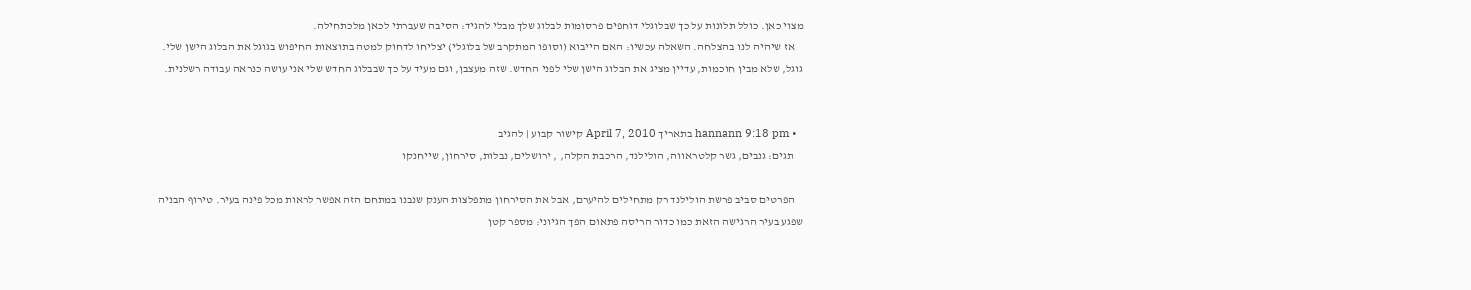מצוי כאן. כולל תלונות על כך שבלוגלי דוחפים פרסומות לבלוג שלך מבלי להגיד: הסיבה שעברתי לכאן מלכתחילה.
    אז שיהיה לנו בהצלחה. השאלה עכשיו: האם הייבוא (וסופו המתקרב של בלוגלי) יצליחו לדחוק למטה בתוצאות החיפוש בגוגל את הבלוג הישן שלי. גוגל, שלא מבין חוכמות, עדיין מציג את הבלוג הישן שלי לפני החדש. שזה מעצבן, וגם מעיד על כך שבבלוג החדש שלי אני עושה כנראה עבודה רשלנית.


  • hannann 9:18 pm בתאריך April 7, 2010 קישור קבוע | להגיב
    תגים: גנבים, גשר קלטראווה, הולילנד, הרכבת הקלה, , ירושלים, נבלות, סירחון, שייחנקו

    הפרטים סביב פרשת הולילנד רק מתחילים להיערם, אבל את הסירחון מתפלצות הענק שנבנו במתחם הזה אפשר לראות מכל פינה בעיר. טירוף הבניה שפגע בעיר הרגישה הזאת כמו כדור הריסה פתאום הפך הגיוני: מספר קטן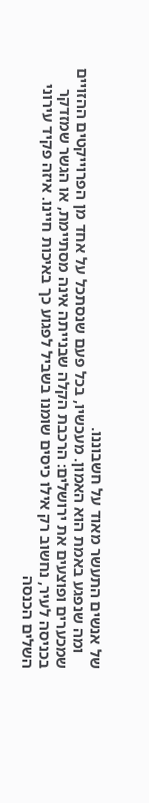של אנשים התעשר מאוד על חשבוננו.
    ומה שנפגע באמת הוא האמון. מעכשיו, בכל פעם שנסתכל על אחד מן הפרוייקטים ההזויים שמכערים ופוצעים את ירושלים: הרכבת הקלה שבנייתה אינה מסתיימת, או הגשר שמזדקר בכניסה לעיר, נחשוב רק אילו כיסים שומנו בשביל לפגוע כך באיכות חיינו. איזה פקיד עירוני השלים הכנסה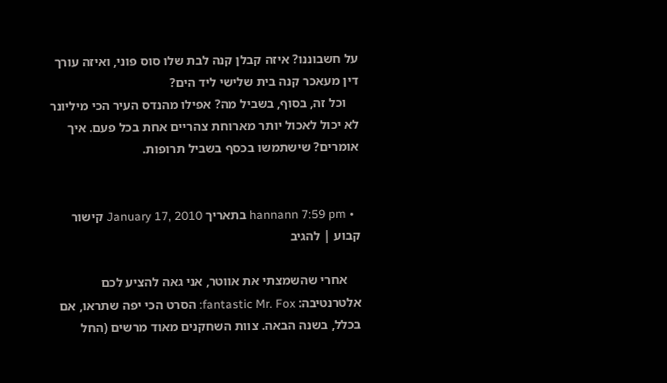על חשבוננו? איזה קבלן קנה לבת שלו סוס פוני, ואיזה עורך דין מעאכר קנה בית שלישי ליד הים?
    וכל זה, בסוף, בשביל מה? אפילו מהנדס העיר הכי מיליונר לא יכול לאכול יותר מארוחת צהריים אחת בכל פעם. איך אומרים? שישתמשו בכסף בשביל תרופות.


  • hannann 7:59 pm בתאריך January 17, 2010 קישור קבוע | להגיב

    אחרי שהשמצתי את אווטר, אני גאה להציע לכם אלטרנטיבה: fantastic Mr. Fox: הסרט הכי יפה שתראו, אם בכלל, בשנה הבאה. צוות השחקנים מאוד מרשים (החל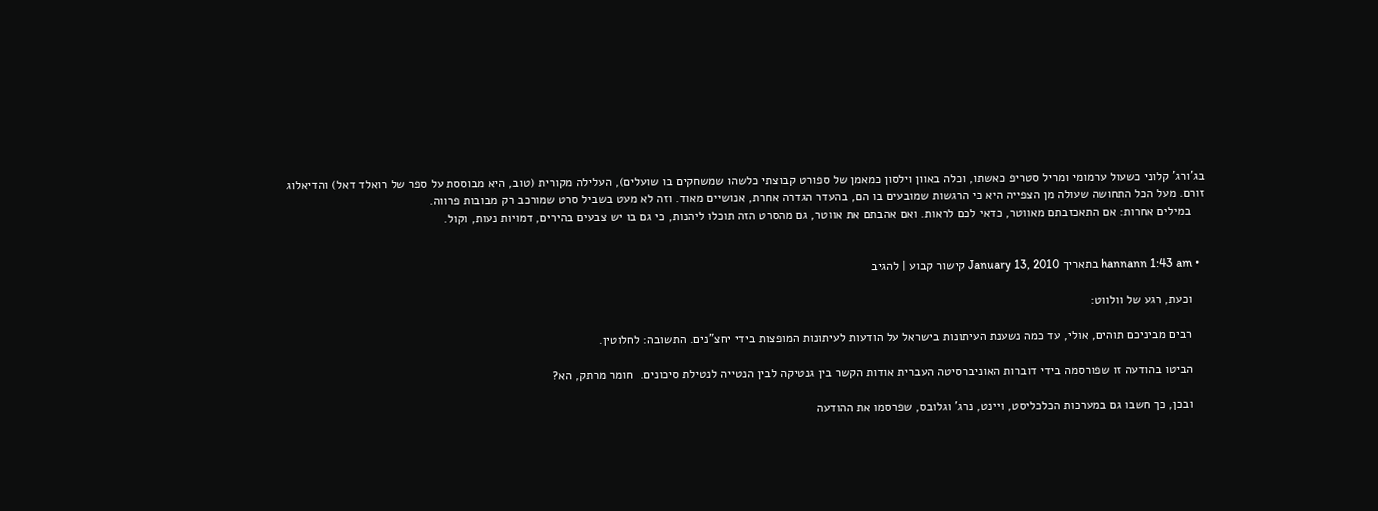בג'ורג' קלוני כשעול ערמומי ומריל סטריפ כאשתו, וכלה באוון וילסון כמאמן של ספורט קבוצתי כלשהו שמשחקים בו שועלים), העלילה מקורית (טוב, היא מבוססת על ספר של רואלד דאל) והדיאלוג זורם. מעל הכל התחושה שעולה מן הצפייה היא כי הרגשות שמובעים בו הם, בהעדר הגדרה אחרת, אנושיים מאוד. וזה לא מעט בשביל סרט שמורכב רק מבובות פרווה.
    במילים אחרות: אם התאכזבתם מאווטר, כדאי לכם לראות. ואם אהבתם את אווטר, גם מהסרט הזה תוכלו ליהנות, כי גם בו יש צבעים בהירים, דמויות נעות, וקול.


  • hannann 1:43 am בתאריך January 13, 2010 קישור קבוע | להגיב

    וכעת, רגע של וולווט:

    רבים מביניכם תוהים, אולי, עד כמה נשענת העיתונות בישראל על הודעות לעיתונות המופצות בידי יחצ"נים. התשובה: לחלוטין.

    הביטו בהודעה זו שפורסמה בידי דוברות האוניברסיטה העברית אודות הקשר בין גנטיקה לבין הנטייה לנטילת סיכונים.  חומר מרתק, הא?

    ובכן, כך חשבו גם במערכות הכלכליסט, ויינט, נרג' וגלובס, שפרסמו את ההודעה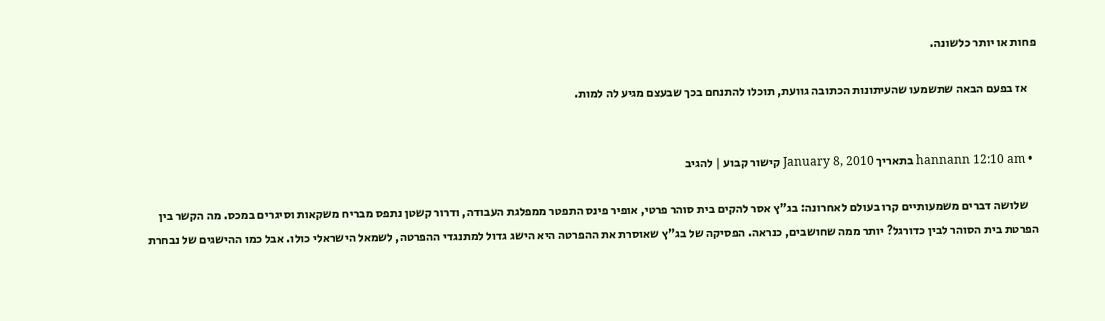פחות או יותר כלשונה.

    אז בפעם הבאה שתשמעו שהעיתונות הכתובה גוועת, תוכלו להתנחם בכך שבעצם מגיע לה למות.


  • hannann 12:10 am בתאריך January 8, 2010 קישור קבוע | להגיב

    שלושה דברים משמעותיים קרו בעולם לאחרונה: בג"ץ אסר להקים בית סוהר פרטי, אופיר פינס התפטר ממפלגת העבודה, ודרור קשטן נתפס מבריח משקאות וסיגרים במכס. מה הקשר בין הפרטת בית הסוהר לבין כדורגל? יותר ממה שחושבים, כנראה. הפסיקה של בג"ץ שאוסרת את ההפרטה היא הישג גדול למתנגדי ההפרטה, לשמאל הישראלי כולו. אבל כמו ההישגים של נבחרת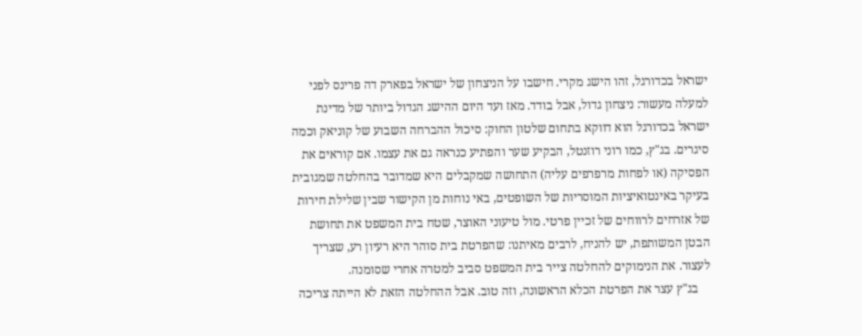ישראל בכדורגל, זהו הישג מקרי. חישבו על הניצחון של ישראל בפארק דה פרינס לפני למעלה מעשור: ניצחון גדול, אבל בודד. מאז ועד היום ההישג הגדול ביותר של מדינת ישראל בכדורגל הוא דווקא בתחום שלטון החוק: סיכול ההברחה השבוע של קוניאק וכמה סיגרים. בג"ץ, כמו רוני רוזנטל, הבקיע שער והפתיע כנראה גם את עצמו. אם קוראים את הפסיקה (או לפחות מרפרפים עליה) התחושה שמקבלים היא שמדובר בהחלטה שמגובית בעיקר באינטואיציות המוסריות של השופטים, באי נוחות מן הקישור שבין שלילת חירות של אזרחים לרווחים של זכיין פרטי. מול טיעוני האוצר, שטח בית המשפט את תחושת הבטן המשותפת, יש להניח, לרבים מאיתנו: שהפרטת בית סוהר היא רעיון רע, שצריך לעצור. את הנימוקים להחלטה צייר בית המשפט סביב למטרה אחרי שסומנה.
    בג"ץ עצר את הפרטת הכלא הראשונה, וזה טוב. אבל ההחלטה הזאת לא הייתה צריכה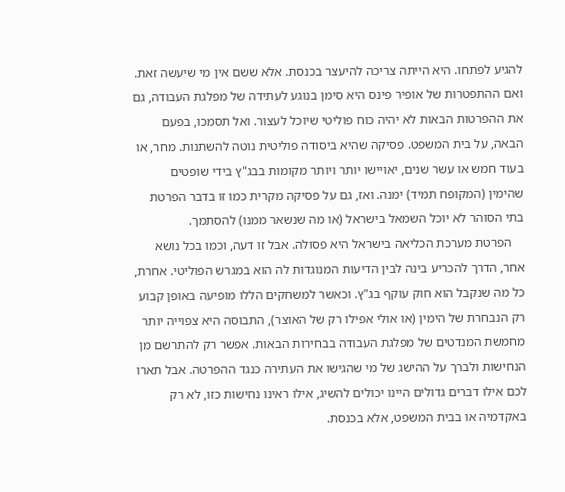להגיע לפתחו. היא הייתה צריכה להיעצר בכנסת. אלא ששם אין מי שיעשה זאת. ואם ההתפטרות של אופיר פינס היא סימן בנוגע לעתידה של מפלגת העבודה, גם את ההפרטות הבאות לא יהיה כוח פוליטי שיוכל לעצור. ואל תסמכו, בפעם הבאה, על בית המשפט. פסיקה שהיא ביסודה פוליטית נוטה להשתנות. מחר, או בעוד חמש או עשר שנים, יאויישו יותר ויותר מקומות בבג"ץ בידי שופטים שהימין (המקופח תמיד) ימנה. ואז, גם על פסיקה מקרית כמו זו בדבר הפרטת בתי הסוהר לא יוכל השמאל בישראל (או מה שנשאר ממנו) להסתמך.
    הפרטת מערכת הכליאה בישראל היא פסולה. אבל זו דעה, וכמו בכל נושא אחר, הדרך להכריע בינה לבין הדיעות המנוגדות לה הוא במגרש הפוליטי. אחרת, כל מה שנקבל הוא חוק עוקף בג"ץ. וכאשר למשחקים הללו מופיעה באופן קבוע רק הנבחרת של הימין (או אולי אפילו רק של האוצר), התבוסה היא צפוייה יותר מחמשת המנדטים של מפלגת העבודה בבחירות הבאות. אפשר רק להתרשם מן הנחישות ולברך על ההישג של מי שהגישו את העתירה כנגד ההפרטה. אבל תארו לכם אילו דברים גדולים היינו יכולים להשיג, אילו ראינו נחישות כזו, לא רק באקדמיה או בבית המשפט, אלא בכנסת.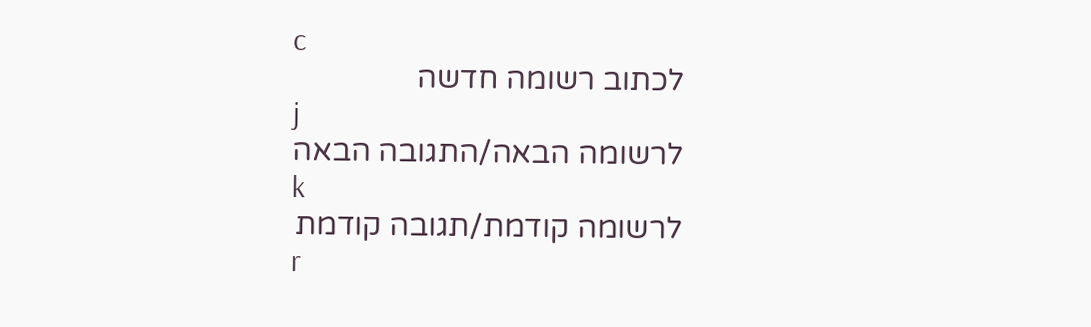c
לכתוב רשומה חדשה
j
לרשומה הבאה/התגובה הבאה
k
לרשומה קודמת/תגובה קודמת
r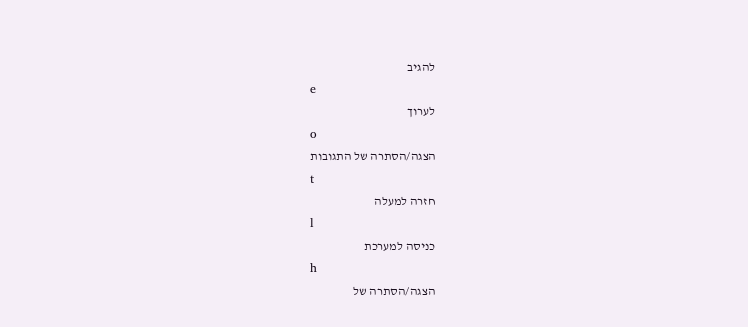להגיב
e
לערוך
o
הצגה/הסתרה של התגובות
t
חזרה למעלה
l
כניסה למערכת
h
הצגה/הסתרה של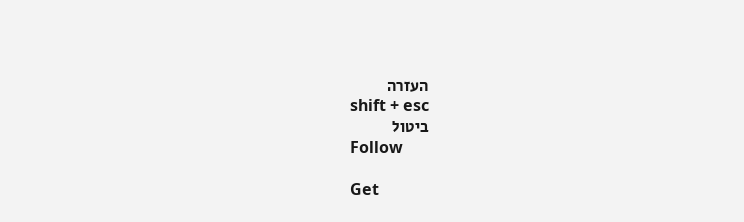העזרה
shift + esc
ביטול
Follow

Get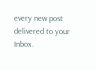every new post delivered to your Inbox.